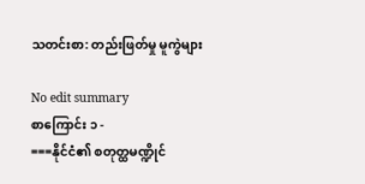သတင်းစာ: တည်းဖြတ်မှု မူကွဲများ

No edit summary
စာကြောင်း ၁ -
===နိုင်ငံ၏ စတုတ္ထမဏ္ဍိုင်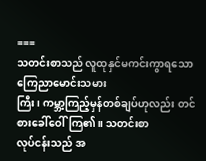===
သတင်းစာသည် လူထုနှင်မကင်းကွာရသော ကြေညာမောင်းသမား
ကြီး၊ ကမ္ဘာ့ကြည့်မှန်တစ်ချပ်ဟုလည်း တင်စားခေါ်ဝေါ်ကြ၏။ သတင်းစာ
လုပ်ငန်းသည် အ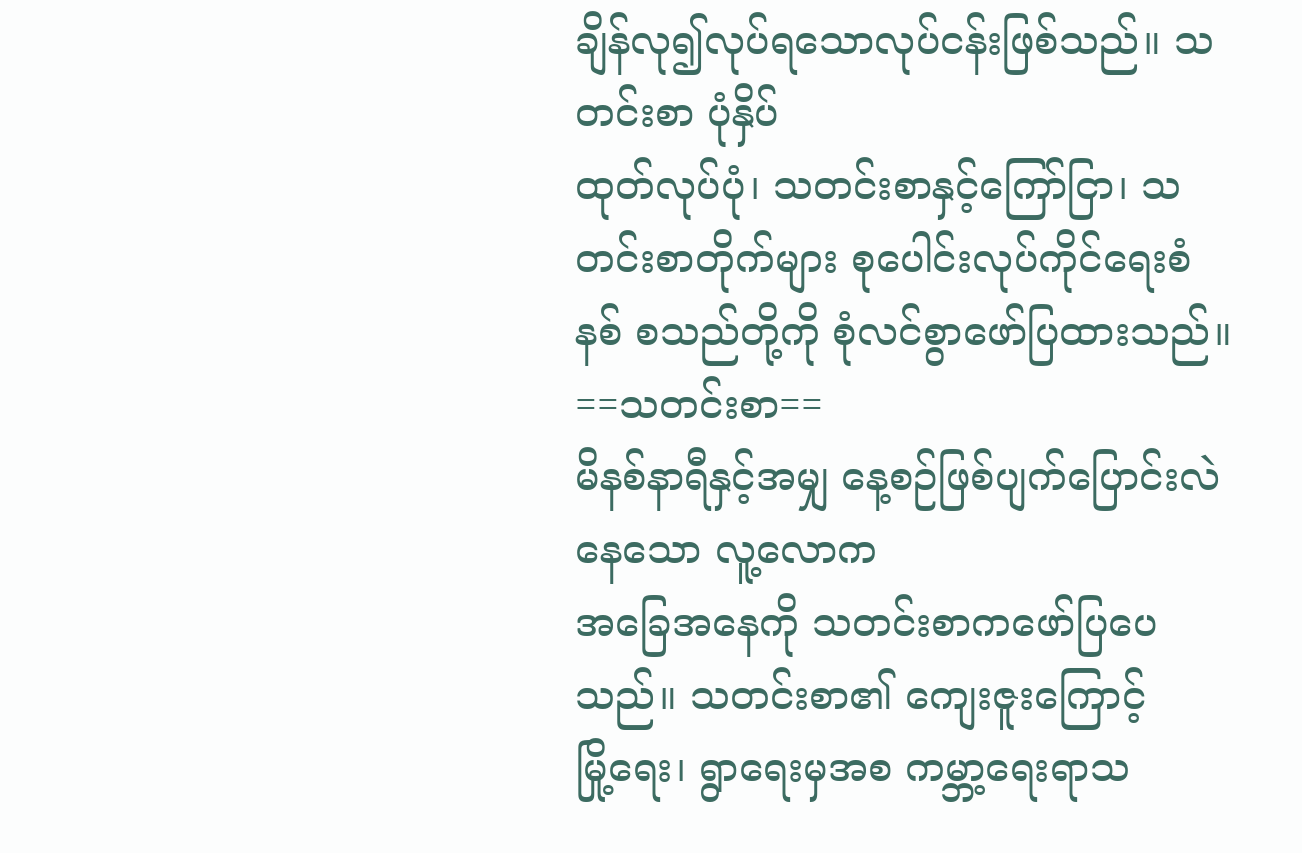ချိန်လု၍လုပ်ရသောလုပ်ငန်းဖြစ်သည်။ သတင်းစာ ပုံနှိပ်
ထုတ်လုပ်ပုံ၊ သတင်းစာနှင့်ကြော်ငြာ၊ သတင်းစာတိုက်များ စုပေါင်းလုပ်ကိုင်ရေးစံနစ် စသည်တို့ကို စုံလင်စွာဖော်ပြထားသည်။
==သတင်းစာ==
မိနစ်နာရီနှင့်အမျှ နေ့စဉ်ဖြစ်ပျက်ပြောင်းလဲနေသော လူ့လောက
အခြေအနေကို သတင်းစာကဖော်ပြပေသည်။ သတင်းစာ၏ ကျေးဇူးကြောင့်
မြို့ရေး၊ ရွာရေးမှအစ ကမ္ဘာ့ရေးရာသ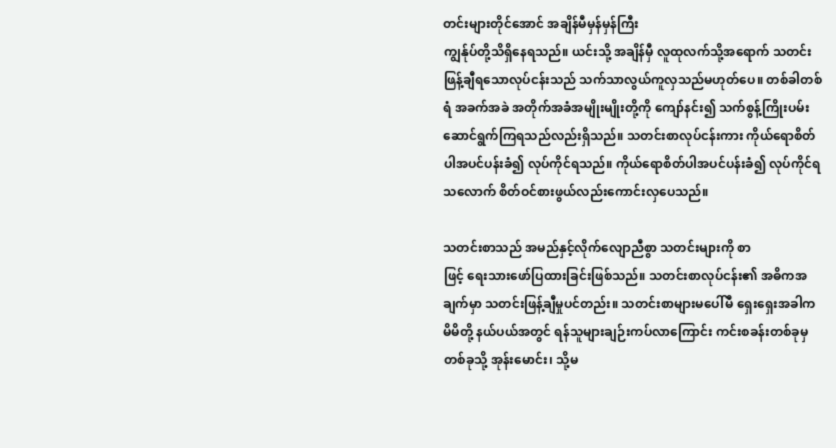တင်းများတိုင်အောင် အချိန်မီမှန်မှန်ကြီး
ကျွန်ုပ်တို့သိရှိနေရသည်။ ယင်းသို့ အချိန်မှီ လူထုလက်သို့အရောက် သတင်း
ဖြန့်ချီရသောလုပ်ငန်းသည် သက်သာလွယ်ကူလှသည်မဟုတ်ပေ။ တစ်ခါတစ်
ရံ အခက်အခဲ အတိုက်အခံအမျိုးမျိုးတို့ကို ကျော်နင်း၍ သက်စွန့်ကြိုးပမ်း
ဆောင်ရွက်ကြရသည်လည်းရှိသည်။ သတင်းစာလုပ်ငန်းကား ကိုယ်ရောစိတ်
ပါအပင်ပန်းခံ၍ လုပ်ကိုင်ရသည်။ ကိုယ်ရောစိတ်ပါအပင်ပန်းခံ၍ လုပ်ကိုင်ရ
သလောက် စိတ်ဝင်စားဖွယ်လည်းကောင်းလှပေသည်။

သတင်းစာသည် အမည်နှင့်လိုက်လျောညီစွာ သတင်းများကို စာ
ဖြင့် ရေးသားဖော်ပြထားခြင်းဖြစ်သည်။ သတင်းစာလုပ်ငန်း၏ အဓိကအ
ချက်မှာ သတင်းဖြန့်ချီမှုပင်တည်း။ သတင်းစာများမပေါ်မီ ရှေးရှေးအခါက
မိမိတို့ နယ်ပယ်အတွင် ရန်သူများချဉ်းကပ်လာကြောင်း ကင်းစခန်းတစ်ခုမှ
တစ်ခုသို့ အုန်းမောင်း၊ သို့မ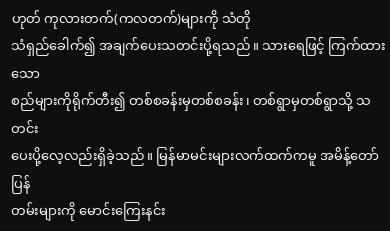ဟုတ် ကုလားတက်(ကလတက်)များကို သံတို
သံရှည်ခေါက်၍ အချက်ပေးသတင်းပို့ရသည်။ သားရေဖြင့် ကြက်ထားသော
စည်များကိုရိုက်တီး၍ တစ်စခန်းမှတစ်စခန်း၊ တစ်ရွာမှတစ်ရွာသို့ သတင်း
ပေးပို့လေ့လည်းရှိခဲ့သည်။ မြန်မာမင်းများလက်ထက်ကမူ အမိန့်တော်ပြန်
တမ်းများကို မောင်းကြေးနင်း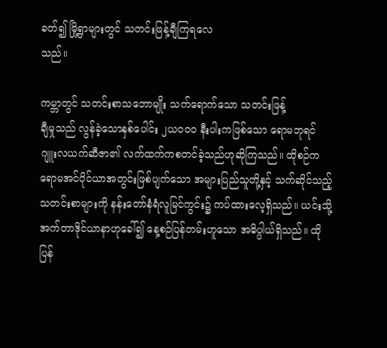ခတ်၍ မြို့ရွာများတွင် သတင်းဖြန့်ချီကြရလေ
သည်။

ကမ္ဘာတွင် သတင်းစာသဘောမျိုး သက်ရောက်သော သတင်းဖြန့်
ချီမှုသည် လွန်ခဲ့သောနှစ်ပေါင်း ၂ယဝဝဝ နီးပါးကဖြစ်သော ရောမဘုရင်
ဂျူးလယက်ဆီဇာ၏ လက်ထက်ကစတင်ခဲ့သည်ဟုဆိုကြသည်။ ထိုစဉ်က
ရောမအင်ပိုင်ယာအတွင်းဖြစ်ပျက်သော အများပြည်သူတို့နှင့် သက်ဆိုင်သည့်
သတင်းစာများကို နန်းတော်နံရံလူမြင်ကွင်း၌ ကပ်ထားလေ့ရှိသည်။ ယင်းသို့
အက်တာဒိုင်ယာနာဟုခေါ်၍ နေ့စဉ်ပြန်တမ်းဟူသော အဓိပ္ပါယ်ရှိသည်။ ထို
ပြန်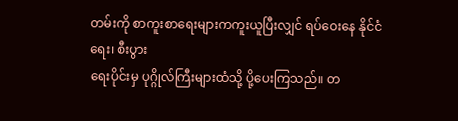တမ်းကို စာကူးစာရေးများကကူးယူပြီးလျှင် ရပ်ဝေးနေ နိုင်ငံရေး၊ စီးပွား
ရေးပိုင်းမှ ပုဂ္ဂိုလ်ကြီးများထံသို့ ပို့ပေးကြသည်။ တ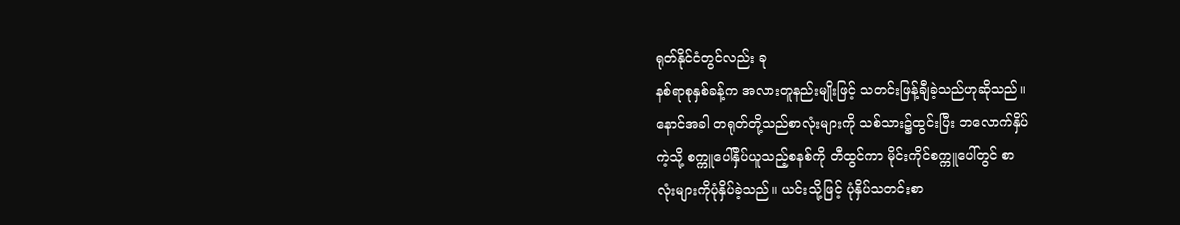ရုတ်နိုင်ငံတွင်လည်း ခု
နစ်ရာစုနှစ်ခန့်က အလားတူနည်းမျိုးဖြင့် သတင်းဖြန့်ချီခဲ့သည်ဟုဆိုသည်။
နောင်အခါ တရုတ်တို့သည်စာလုံးများကို သစ်သား၌ထွင်းပြီး ဘလောက်နှိပ်
ကဲ့သို့ စက္ကူပေါ်နှိပ်ယူသည့်စနစ်ကို တီထွင်ကာ မိုင်းကိုင်စက္ကူပေါ်တွင် စာ
လုံးများကိုပုံနှိပ်ခဲ့သည်။ ယင်းသို့ဖြင့် ပုံနှိပ်သတင်းစာ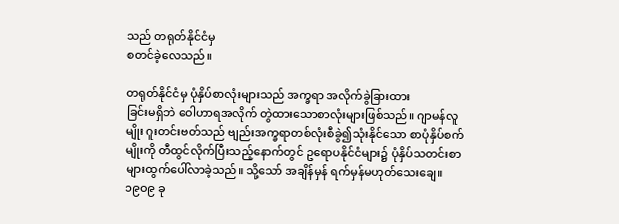သည် တရုတ်နိုင်ငံမှ
စတင်ခဲ့လေသည်။

တရုတ်နိုင်ငံမှ ပုံနှိပ်စာလုံးများသည် အက္ခရာ အလိုက်ခွဲခြားထား
ခြင်းမရှိဘဲ ဝေါဟာရအလိုက် တွဲထားသောစာလုံးများဖြစ်သည်။ ဂျာမန်လူ
မျိုး ဂူးတင်းဗတ်သည် ဗျည်းအက္ခရာတစ်လုံးစီခွဲ၍သုံးနိုင်သော စာပုံနှိပ်စက်
မျိုးကို တီထွင်လိုက်ပြီးသည့်နောက်တွင် ဥရောပနိုင်ငံများ၌ ပုံနှိပ်သတင်းစာ
များထွက်ပေါ်လာခဲ့သည်။ သို့သော် အချိန်မှန် ရက်မှန်မဟုတ်သေးချေ။
၁၉ဝ၉ ခု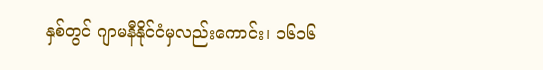နှစ်တွင် ဂျာမနီနိုင်ငံမှလည်းကောင်း၊ ၁၆၁၆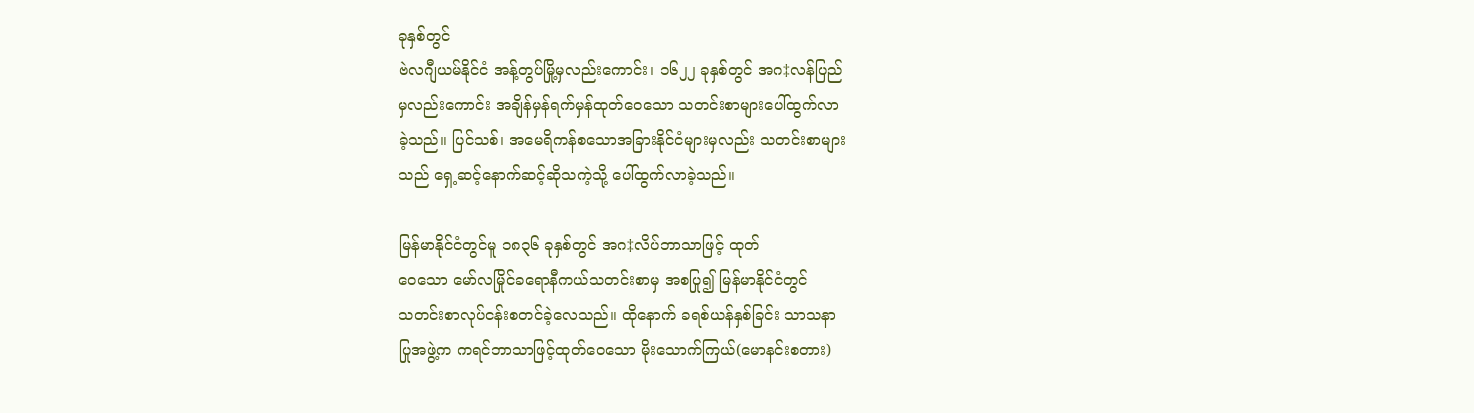ခုနှစ်တွင်
ဗဲလဂျီယမ်နိုင်ငံ အန့်တွပ်မြို့မှလည်းကောင်း၊ ၁၆၂၂ ခုနှစ်တွင် အဂ‡လန်ပြည်
မှလည်းကောင်း အချိန်မှန်ရက်မှန်ထုတ်ဝေသော သတင်းစာများပေါ်ထွက်လာ
ခဲ့သည်။ ပြင်သစ်၊ အမေရိကန်စသောအခြားနိုင်ငံများမှလည်း သတင်းစာများ
သည် ရှေ့ဆင့်နောက်ဆင့်ဆိုသကဲ့သို့ ပေါ်ထွက်လာခဲ့သည်။

မြန်မာနိုင်ငံတွင်မူ ၁၈၃၆ ခုနှစ်တွင် အဂ‡လိပ်ဘာသာဖြင့် ထုတ်
ဝေသော မော်လမြိုင်ခရောနီကယ်သတင်းစာမှ အစပြု၍ မြန်မာနိုင်ငံတွင်
သတင်းစာလုပ်ငန်းစတင်ခဲ့လေသည်။ ထိုနောက် ခရစ်ယန်နှစ်ခြင်း သာသနာ
ပြုအဖွဲ့က ကရင်ဘာသာဖြင့်ထုတ်ဝေသော မိုးသောက်ကြယ်(မောနင်းစတား)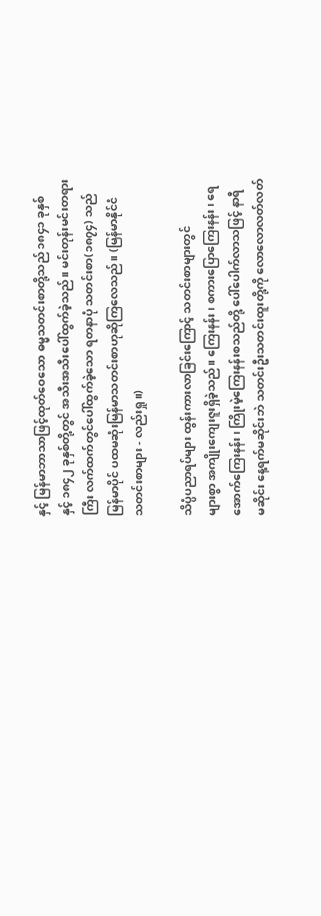နှင့် မြန်မာဘာသာဖြင့်ထုတ်ဝေသော ဓမ္မသတင်းစာတို့သည် ၁၈၄၁ ခုနှစ်
နှင့် ၁၈၄၂ ခုနှစ်တို့တွင် အသီးအသီးပေါ်ထွက်ခဲ့သည်။ မင်းတုန်းမင်းတရား
ကြီး လက်ထက်တွင်ပေါ်ထွက်ခဲ့သော ရတနာပုံ သတင်းစာ(၁၈၇၄) သည်
မြန်မာပိုင် ပထမဆုံးမြန်မာသတင်းစာဟုဆိုကြလေသည်။ (မြန်မာနိုင်ငံ
သတင်းစာများ - လည်းရှု။)

သိပ္ပံပညာရပ်များ ထွန်းကားလာခြင်းကြောင့် သတင်းစာများတွင်
များစွာ အကျိုးကျေးဇူးရှိခဲ့သည်။ ကြေးနန်း၊ စကားပြောကြေးနန်း၊ ရေ
အောက်ကြေးနန်း၊ ကြိုးမဲ့ကြေးနန်းစသည်တို့ ပေါ်ပေါက်လာသဖြင့် နာရီ
မဆိုင်း နေ့ရက်မဆိုင်းဘဲ သတင်းဦးသတင်းထူးတို့ကို လောလောလတ်လတ်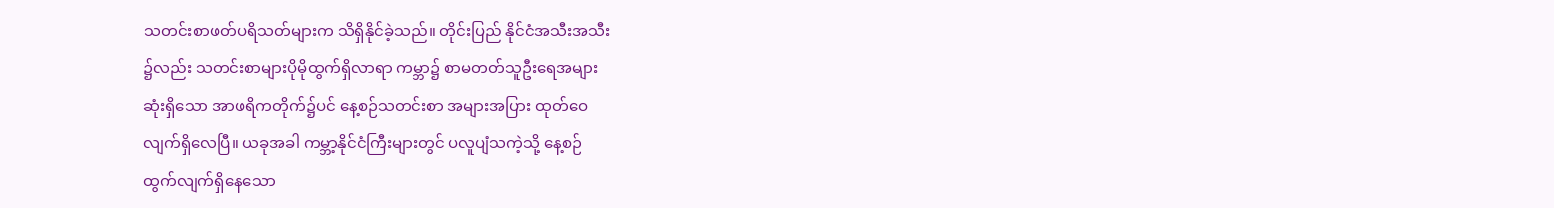သတင်းစာဖတ်ပရိသတ်များက သိရှိနိုင်ခဲ့သည်။ တိုင်းပြည် နိုင်ငံအသီးအသီး
၌လည်း သတင်းစာများပိုမိုထွက်ရှိလာရာ ကမ္ဘာ၌ စာမတတ်သူဦးရေအများ
ဆုံးရှိသော အာဖရိကတိုက်၌ပင် နေ့စဉ်သတင်းစာ အများအပြား ထုတ်ဝေ
လျက်ရှိလေပြီ။ ယခုအခါ ကမ္ဘာ့နိုင်ငံကြီးများတွင် ပလူပျံသကဲ့သို့ နေ့စဉ်
ထွက်လျက်ရှိနေသော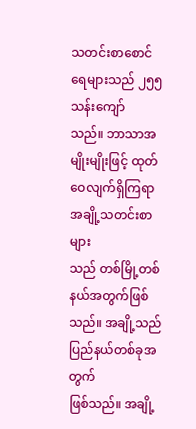သတင်းစာစောင်ရေများသည် ၂၅၅ သန်းကျော်
သည်။ ဘာသာအမျိုးမျိုးဖြင့် ထုတ်ဝေလျက်ရှိကြရာ အချို့သတင်းစာများ
သည် တစ်မြို့တစ်နယ်အတွက်ဖြစ်သည်။ အချို့သည် ပြည်နယ်တစ်ခုအတွက်
ဖြစ်သည်။ အချို့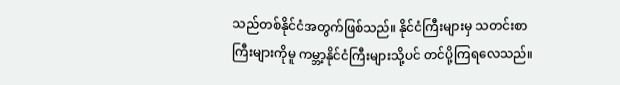သည်တစ်နိုင်ငံအတွက်ဖြစ်သည်။ နိုင်ငံကြီးများမှ သတင်းစာ
ကြီးများကိုမူ ကမ္ဘာ့နိုင်ငံကြီးများသို့ပင် တင်ပို့ကြရလေသည်။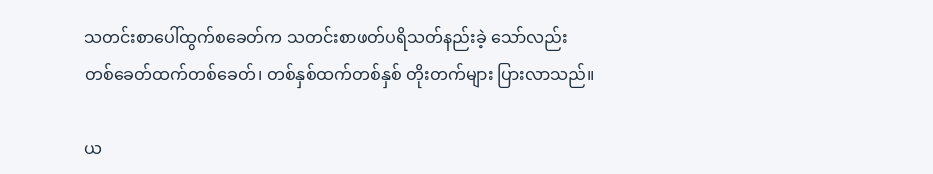သတင်းစာပေါ်ထွက်စခေတ်က သတင်းစာဖတ်ပရိသတ်နည်းခဲ့ သော်လည်း
တစ်ခေတ်ထက်တစ်ခေတ်၊ တစ်နှစ်ထက်တစ်နှစ် တိုးတက်များ ပြားလာသည်။

ယ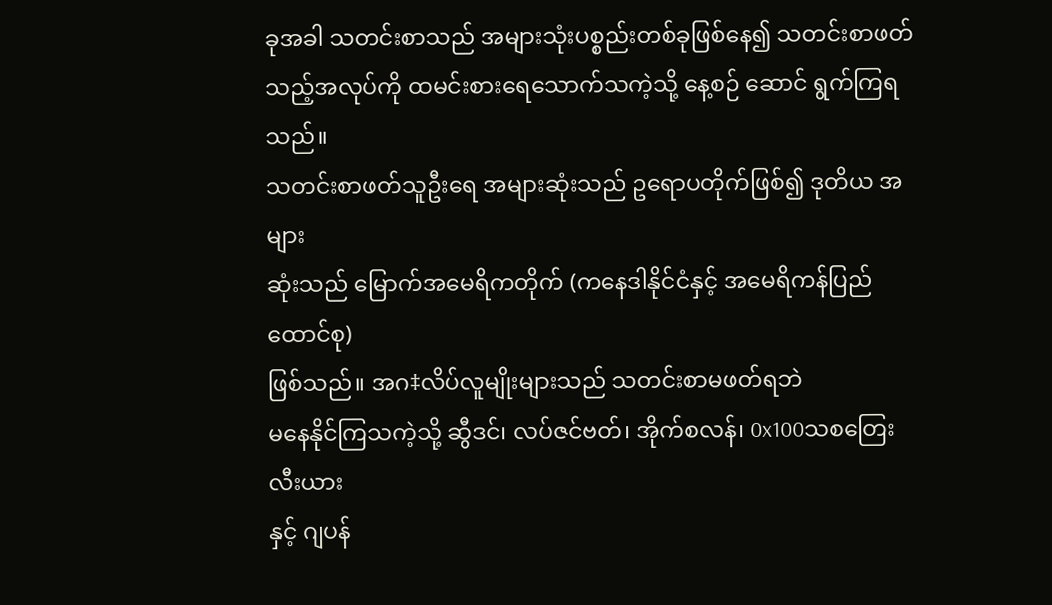ခုအခါ သတင်းစာသည် အများသုံးပစ္စည်းတစ်ခုဖြစ်နေ၍ သတင်းစာဖတ်
သည့်အလုပ်ကို ထမင်းစားရေသောက်သကဲ့သို့ နေ့စဉ် ဆောင် ရွက်ကြရသည်။
သတင်းစာဖတ်သူဦးရေ အများဆုံးသည် ဥရောပတိုက်ဖြစ်၍ ဒုတိယ အများ
ဆုံးသည် မြောက်အမေရိကတိုက် (ကနေဒါနိုင်ငံနှင့် အမေရိကန်ပြည်ထောင်စု)
ဖြစ်သည်။ အဂ‡လိပ်လူမျိုးများသည် သတင်းစာမဖတ်ရဘဲ
မနေနိုင်ကြသကဲ့သို့ ဆွီဒင်၊ လပ်ဇင်ဗတ်၊ အိုက်စလန်၊ 0x100သစတြေးလီးယား
နှင့် ဂျပန်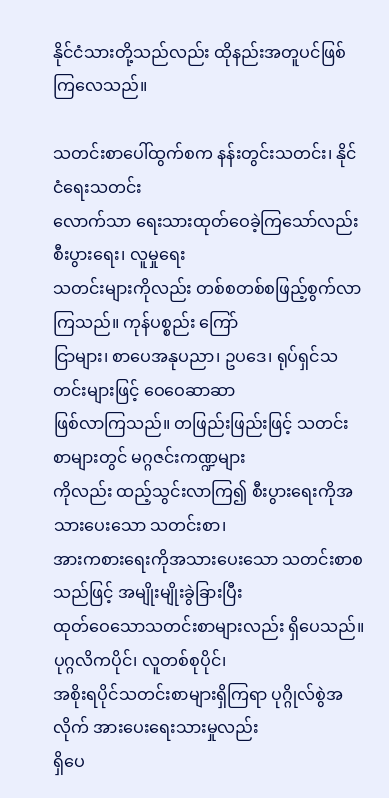နိုင်ငံသားတို့သည်လည်း ထိုနည်းအတူပင်ဖြစ်ကြလေသည်။

သတင်းစာပေါ်ထွက်စက နန်းတွင်းသတင်း၊ နိုင်ငံရေးသတင်း
လောက်သာ ရေးသားထုတ်ဝေခဲ့ကြသော်လည်း စီးပွားရေး၊ လူမှုရေး
သတင်းများကိုလည်း တစ်စတစ်စဖြည့်စွက်လာကြသည်။ ကုန်ပစ္စည်း ကြော်
ငြာများ၊ စာပေအနုပညာ၊ ဥပဒေ၊ ရုပ်ရှင်သတင်းများဖြင့် ဝေဝေဆာဆာ
ဖြစ်လာကြသည်။ တဖြည်းဖြည်းဖြင့် သတင်းစာများတွင် မဂ္ဂဇင်းကဏ္ဍများ
ကိုလည်း ထည့်သွင်းလာကြ၍ စီးပွားရေးကိုအသားပေးသော သတင်းစာ၊
အားကစားရေးကိုအသားပေးသော သတင်းစာစသည်ဖြင့် အမျိုးမျိုးခွဲခြားပြီး
ထုတ်ဝေသောသတင်းစာများလည်း ရှိပေသည်။ ပုဂ္ဂလိကပိုင်၊ လူတစ်စုပိုင်၊
အစိုးရပိုင်သတင်းစာများရှိကြရာ ပုဂ္ဂိုလ်စွဲအလိုက် အားပေးရေးသားမှုလည်း
ရှိပေ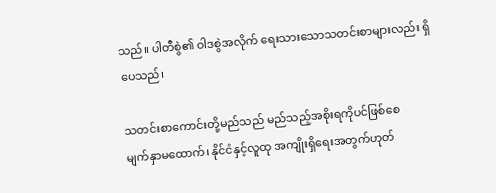သည်။ ပါတီစွဲ၏ ဝါဒစွဲအလိုက် ရေးသားသောသတင်းစာများလည်း ရှိ
ပေသည်၊

သတင်းစာကောင်းတို့မည်သည် မည်သည့်အစိုးရကိုပင်ဖြစ်စေ
မျက်နှာမထောက်၊ နိုင်ငံနှင့်လူထု အကျိုးရှိရေးအတွက်ဟုတ်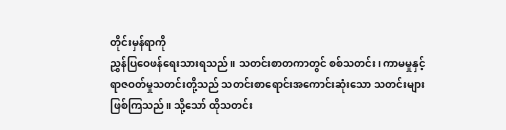တိုင်းမှန်ရာကို
ညွှန်ပြဝေဖန်ရေးသားရသည်။ သတင်းစာတကာတွင် စစ်သတင်း၊ ကာမမှုနှင့်
ရာဇဝတ်မှုသတင်းတို့သည် သတင်းစာရောင်းအကောင်းဆုံးသော သတင်းများ
ဖြစ်ကြသည်။ သို့သော် ထိုသတင်း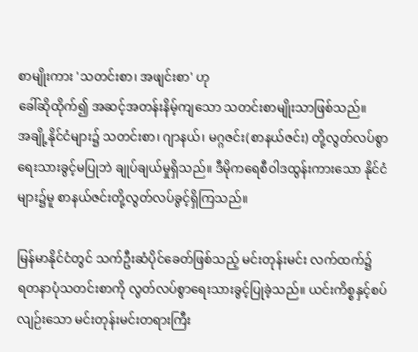စာမျိုးကား 'သတင်းစာ၊ အဖျင်းစာ' ဟု
ခေါ်ဆိုထိုက်၍ အဆင့်အတန်းနိမ့်ကျသော သတင်းစာမျိုးသာဖြစ်သည်။
အချို့နိုင်ငံများ၌ သတင်းစာ၊ ဂျာနယ်၊ မဂ္ဂဇင်း(စာနယ်ဇင်း) တို့လွတ်လပ်စွာ
ရေးသားခွင့်မပြုဘဲ ချုပ်ချယ်မှုရှိသည်။ ဒီမိုကရေစီဝါဒထွန်းကားသော နိုင်ငံ
များ၌မူ စာနယ်ဇင်းတို့လွတ်လပ်ခွင့်ရှိကြသည်။

မြန်မာနိုင်ငံတွင် သက်ဦးဆံပိုင်ခေတ်ဖြစ်သည့် မင်းတုန်းမင်း လက်ထက်၌
ရတနာပုံသတင်းစာကို လွတ်လပ်စွာရေးသားခွင့်ပြုခဲ့သည်။ ယင်းကိစ္စနှင့်စပ်
လျဉ်းသော မင်းတုန်းမင်းတရားကြီး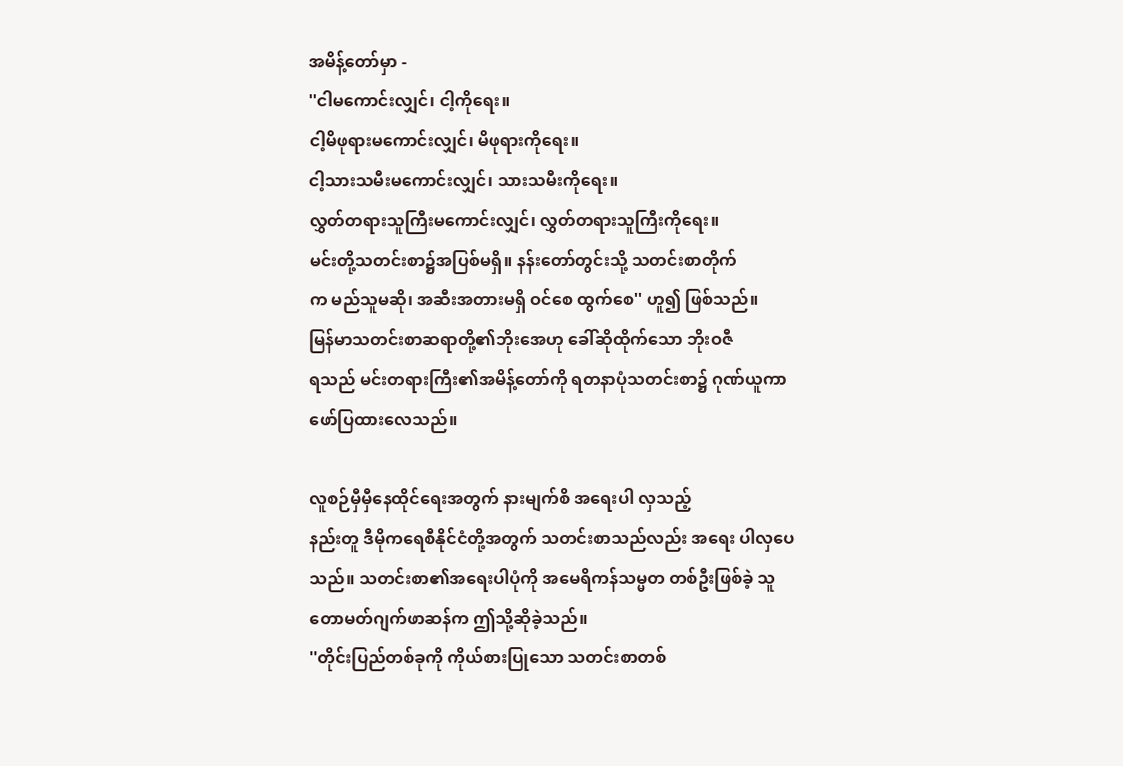အမိန့်တော်မှာ -
''ငါမကောင်းလျှင်၊ ငါ့ကိုရေး။
ငါ့မိဖုရားမကောင်းလျှင်၊ မိဖုရားကိုရေး။
ငါ့သားသမီးမကောင်းလျှင်၊ သားသမီးကိုရေး။
လွှတ်တရားသူကြီးမကောင်းလျှင်၊ လွှတ်တရားသူကြီးကိုရေး။
မင်းတို့သတင်းစာ၌အပြစ်မရှိ။ နန်းတော်တွင်းသို့ သတင်းစာတိုက်
က မည်သူမဆို၊ အဆီးအတားမရှိ ဝင်စေ ထွက်စေ'' ဟူ၍ ဖြစ်သည်။
မြန်မာသတင်းစာဆရာတို့၏ဘိုးအေဟု ခေါ်ဆိုထိုက်သော ဘိုးဝဇီ
ရသည် မင်းတရားကြီး၏အမိန့်တော်ကို ရတနာပုံသတင်းစာ၌ ဂုဏ်ယူကာ
ဖော်ပြထားလေသည်။

လူစဉ်မှီမှီနေထိုင်ရေးအတွက် နားမျက်စိ အရေးပါ လှသည့်
နည်းတူ ဒီမိုကရေစီနိုင်ငံတို့အတွက် သတင်းစာသည်လည်း အရေး ပါလှပေ
သည်။ သတင်းစာ၏အရေးပါပုံကို အမေရိကန်သမ္မတ တစ်ဦးဖြစ်ခဲ့ သူ
တောမတ်ဂျက်ဖာဆန်က ဤသို့ဆိုခဲ့သည်။
''တိုင်းပြည်တစ်ခုကို ကိုယ်စားပြုသော သတင်းစာတစ်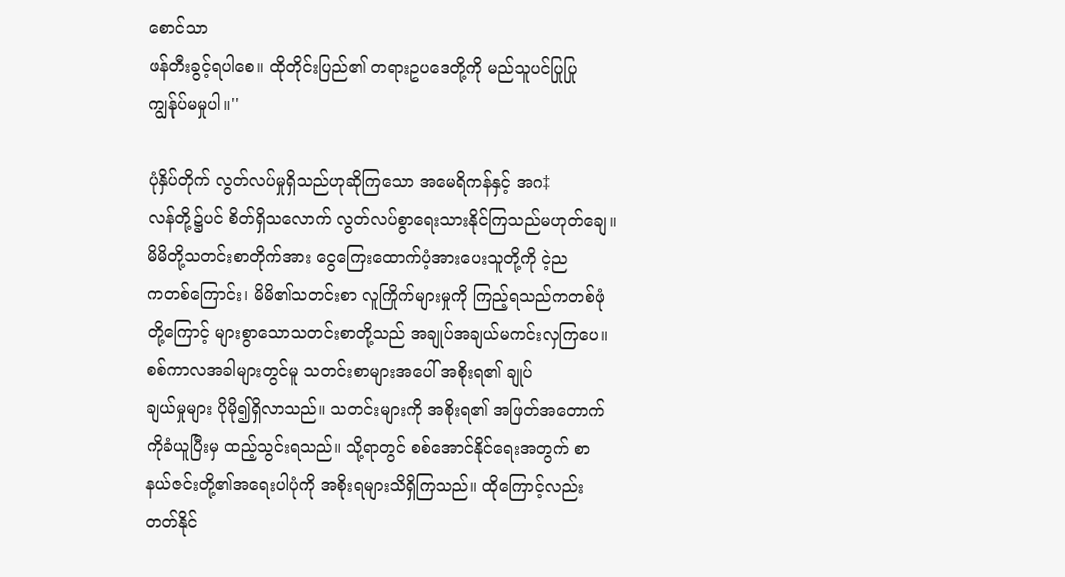စောင်သာ
ဖန်တီးခွင့်ရပါစေ။ ထိုတိုင်းပြည်၏ တရားဥပဒေတို့ကို မည်သူပင်ပြုပြု
ကျွန်ုပ်မမှုပါ။''

ပုံနှိပ်တိုက် လွတ်လပ်မှုရှိသည်ဟုဆိုကြသော အမေရိကန်နှင့် အဂ‡
လန်တို့၌ပင် စိတ်ရှိသလောက် လွတ်လပ်စွာရေးသားနိုင်ကြသည်မဟုတ်ချေ။
မိမိတို့သတင်းစာတိုက်အား ငွေကြေးထောက်ပံ့အားပေးသူတို့ကို ငဲ့ည
ကတစ်ကြောင်း၊ မိမိ၏သတင်းစာ လူကြိုက်များမှုကို ကြည့်ရသည်ကတစ်ဖုံ
တို့ကြောင့် များစွာသောသတင်းစာတို့သည် အချုပ်အချယ်မကင်းလှကြပေ။
စစ်ကာလအခါများတွင်မူ သတင်းစာများအပေါ် အစိုးရ၏ ချုပ်
ချယ်မှုများ ပိုမို၍ရှိလာသည်။ သတင်းများကို အစိုးရ၏ အဖြတ်အတောက်
ကိုခံယူပြီးမှ ထည့်သွင်းရသည်။ သို့ရာတွင် စစ်အောင်နိုင်ရေးအတွက် စာ
နယ်ဇင်းတို့၏အရေးပါပုံကို အစိုးရများသိရှိကြသည်။ ထိုကြောင့်လည်း
တတ်နိုင်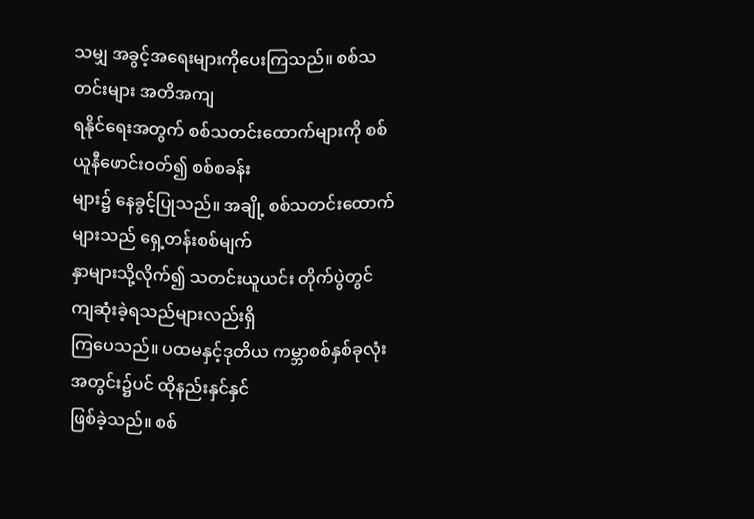သမျှ အခွင့်အရေးများကိုပေးကြသည်။ စစ်သတင်းများ အတိအကျ
ရနိုင်ရေးအတွက် စစ်သတင်းထောက်များကို စစ်ယူနီဖောင်းဝတ်၍ စစ်စခန်း
များ၌ နေခွင့်ပြုသည်။ အချို့ စစ်သတင်းထောက်များသည် ရှေ့တန်းစစ်မျက်
နှာများသို့လိုက်၍ သတင်းယူယင်း တိုက်ပွဲတွင်ကျဆုံးခဲ့ရသည်များလည်းရှိ
ကြပေသည်။ ပထမနှင့်ဒုတိယ ကမ္ဘာစစ်နှစ်ခုလုံးအတွင်း၌ပင် ထိုနည်းနှင်နှင်
ဖြစ်ခဲ့သည်။ စစ်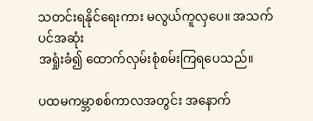သတင်းရနိုင်ရေးကား မလွယ်ကူလှပေ။ အသက်ပင်အဆုံး
အရှုံးခံ၍ ထောက်လှမ်းစုံစမ်းကြရပေသည်။

ပထမကမ္ဘာစစ်ကာလအတွင်း အနောက်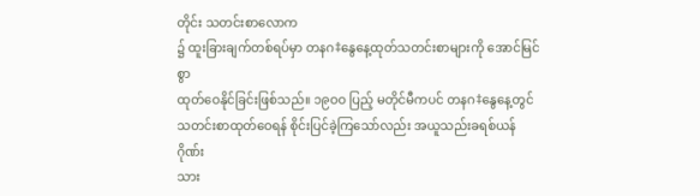တိုင်း သတင်းစာလောက
၌ ထူးခြားချက်တစ်ရပ်မှာ တနဂ‡နွေနေ့ထုတ်သတင်းစာများကို အောင်မြင်စွာ
ထုတ်ဝေနိုင်ခြင်းဖြစ်သည်။ ၁၉ဝဝ ပြည့် မတိုင်မီကပင် တနဂ‡နွေနေ့တွင်
သတင်းစာထုတ်ဝေရန် စိုင်းပြင်ခဲ့ကြသော်လည်း အယူသည်းခရစ်ယန်ဂိုဏ်း
သား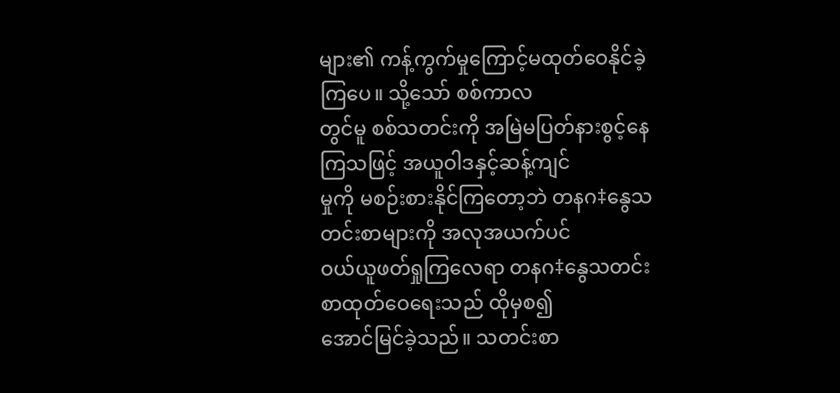များ၏ ကန့်ကွက်မှုကြောင့်မထုတ်ဝေနိုင်ခဲ့ကြပေ။ သို့သော် စစ်ကာလ
တွင်မူ စစ်သတင်းကို အမြဲမပြတ်နားစွင့်နေကြသဖြင့် အယူဝါဒနှင့်ဆန့်ကျင်
မှုကို မစဉ်းစားနိုင်ကြတော့ဘဲ တနဂ‡နွေသတင်းစာများကို အလုအယက်ပင်
ဝယ်ယူဖတ်ရှုကြလေရာ တနဂ‡နွေသတင်းစာထုတ်ဝေရေးသည် ထိုမှစ၍
အောင်မြင်ခဲ့သည်။ သတင်းစာ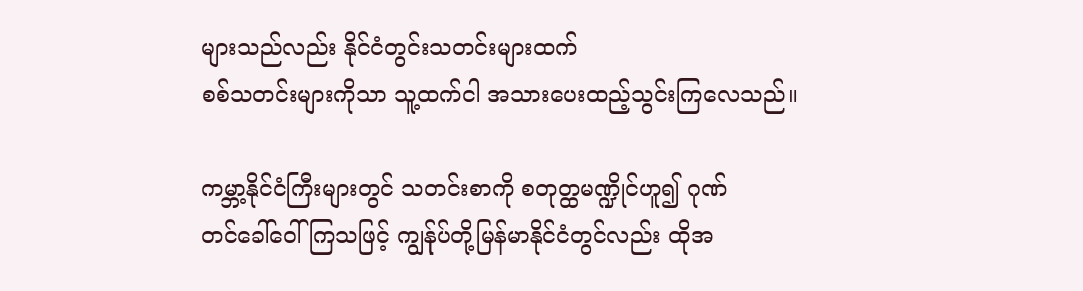များသည်လည်း နိုင်ငံတွင်းသတင်းများထက်
စစ်သတင်းများကိုသာ သူ့ထက်ငါ အသားပေးထည့်သွင်းကြလေသည်။

ကမ္ဘာ့နိုင်ငံကြီးများတွင် သတင်းစာကို စတုတ္ထမဏ္ဍိုင်ဟူ၍ ဂုဏ်
တင်ခေါ်ဝေါ်ကြသဖြင့် ကျွန်ုပ်တို့မြန်မာနိုင်ငံတွင်လည်း ထိုအ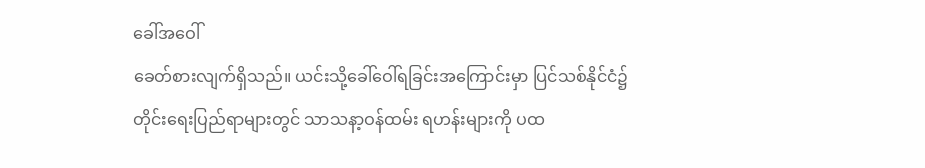ခေါ်အဝေါ်
ခေတ်စားလျက်ရှိသည်။ ယင်းသို့ခေါ်ဝေါ်ရခြင်းအကြောင်းမှာ ပြင်သစ်နိုင်ငံ၌
တိုင်းရေးပြည်ရာများတွင် သာသနာ့ဝန်ထမ်း ရဟန်းများကို ပထ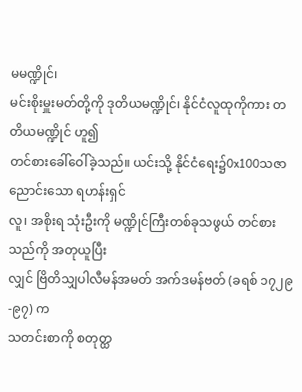မမဏ္ဍိုင်၊
မင်းစိုးမှူးမတ်တို့ကို ဒုတိယမဏ္ဍိုင်၊ နိုင်ငံလူထုကိုကား တတိယမဏ္ဍိုင် ဟူ၍
တင်စားခေါ်ဝေါ်ခဲ့သည်။ ယင်းသို့ နိုင်ငံရေး၌0x100သဇာညောင်းသော ရဟန်းရှင်
လူ၊ အစိုးရ သုံးဦးကို မဏ္ဍိုင်ကြီးတစ်ခုသဖွယ် တင်စားသည်ကို အတုယူပြီး
လျှင် ဗြိတိသျှပါလီမန်အမတ် အက်ဒမန်ဗတ် (ခရစ် ၁၇၂၉-၉၇) က
သတင်းစာကို စတုတ္ထ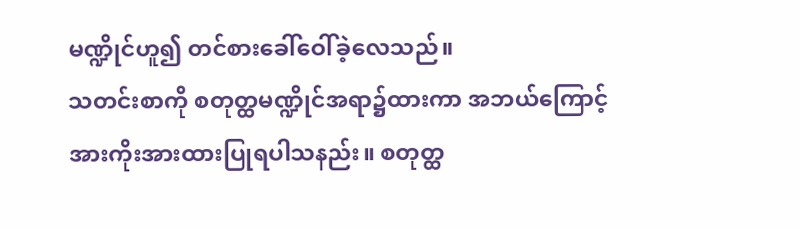မဏ္ဍိုင်ဟူ၍ တင်စားခေါ်ဝေါ်ခဲ့လေသည်။
သတင်းစာကို စတုတ္ထမဏ္ဍိုင်အရာ၌ထားကာ အဘယ်ကြောင့်
အားကိုးအားထားပြုရပါသနည်း။ စတုတ္ထ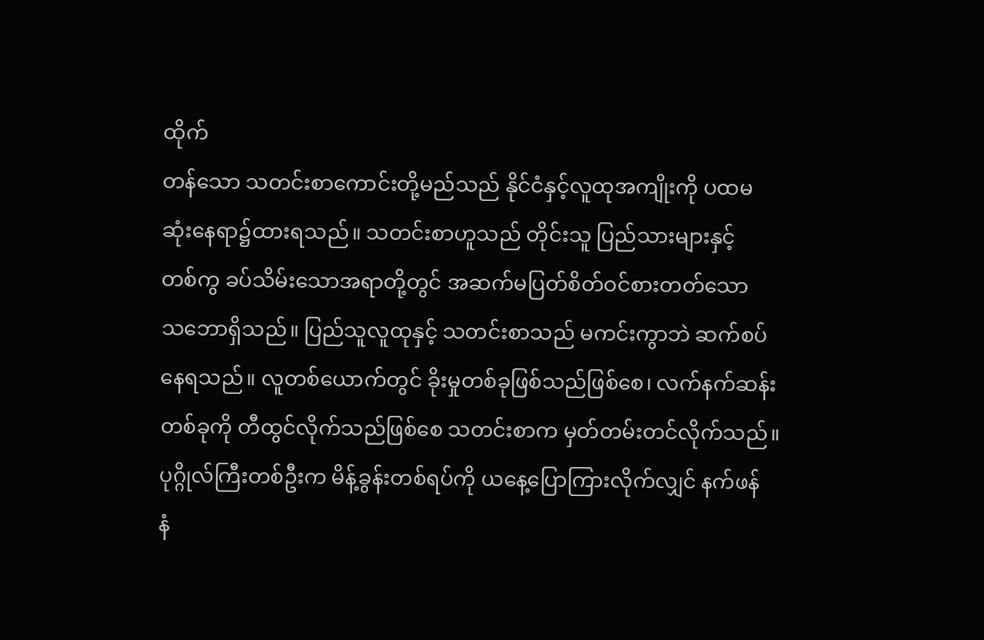ထိုက်
တန်သော သတင်းစာကောင်းတို့မည်သည် နိုင်ငံနှင့်လူထုအကျိုးကို ပထမ
ဆုံးနေရာ၌ထားရသည်။ သတင်းစာဟူသည် တိုင်းသူ ပြည်သားများနှင့်
တစ်ကွ ခပ်သိမ်းသောအရာတို့တွင် အဆက်မပြတ်စိတ်ဝင်စားတတ်သော
သဘောရှိသည်။ ပြည်သူလူထုနှင့် သတင်းစာသည် မကင်းကွာဘဲ ဆက်စပ်
နေရသည်။ လူတစ်ယောက်တွင် ခိုးမှုတစ်ခုဖြစ်သည်ဖြစ်စေ၊ လက်နက်ဆန်း
တစ်ခုကို တီထွင်လိုက်သည်ဖြစ်စေ သတင်းစာက မှတ်တမ်းတင်လိုက်သည်။
ပုဂ္ဂိုလ်ကြီးတစ်ဦးက မိန့်ခွန်းတစ်ရပ်ကို ယနေ့ပြောကြားလိုက်လျှင် နက်ဖန်
နံ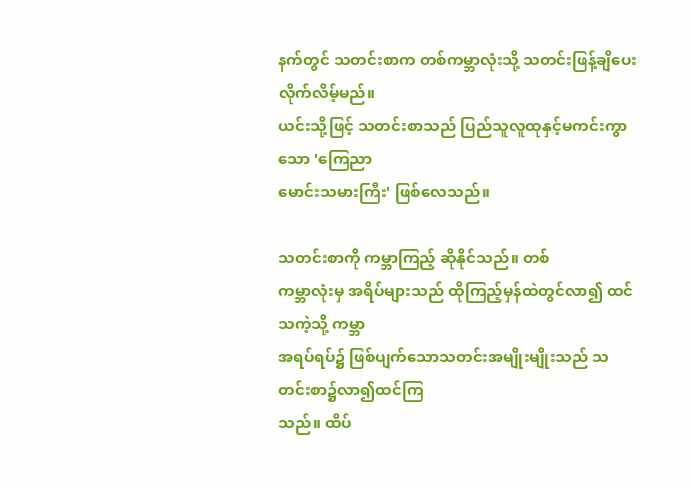နက်တွင် သတင်းစာက တစ်ကမ္ဘာလုံးသို့ သတင်းဖြန့်ချိပေးလိုက်လိမ့်မည်။
ယင်းသို့ဖြင့် သတင်းစာသည် ပြည်သူလူထုနှင့်မကင်းကွာသော 'ကြေညာ
မောင်းသမားကြီး' ဖြစ်လေသည်။

သတင်းစာကို ကမ္ဘာကြည့် ဆိုနိုင်သည်။ တစ်
ကမ္ဘာလုံးမှ အရိပ်များသည် ထိုကြည့်မှန်ထဲတွင်လာ၍ ထင်သကဲ့သို့ ကမ္ဘာ
အရပ်ရပ်၌ ဖြစ်ပျက်သောသတင်းအမျိုးမျိုးသည် သတင်းစာ၌လာ၍ထင်ကြ
သည်။ ထိပ်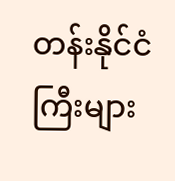တန်းနိုင်ငံကြီးများ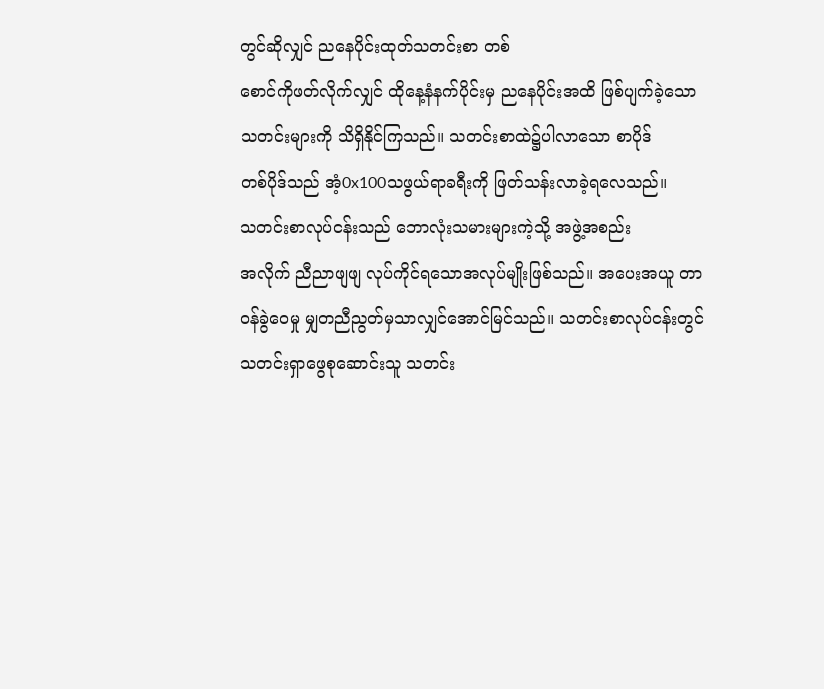တွင်ဆိုလျှင် ညနေပိုင်းထုတ်သတင်းစာ တစ်
စောင်ကိုဖတ်လိုက်လျှင် ထိုနေ့နံနက်ပိုင်းမှ ညနေပိုင်းအထိ ဖြစ်ပျက်ခဲ့သော
သတင်းများကို သိရှိနိုင်ကြသည်။ သတင်းစာထဲ၌ပါလာသော စာပိုဒ်
တစ်ပိုဒ်သည် အံ့0x100သဖွယ်ရာခရီးကို ဖြတ်သန်းလာခဲ့ရလေသည်။
သတင်းစာလုပ်ငန်းသည် ဘောလုံးသမားများကဲ့သို့ အဖွဲ့အစည်း
အလိုက် ညီညာဖျဖျ လုပ်ကိုင်ရသောအလုပ်မျိုးဖြစ်သည်။ အပေးအယူ တာ
ဝန်ခွဲဝေမှု မျှတညီညွတ်မှသာလျှင်အောင်မြင်သည်။ သတင်းစာလုပ်ငန်းတွင်
သတင်းရှာဖွေစုဆောင်းသူ သတင်း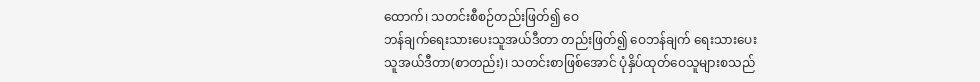ထောက်၊ သတင်းစီစဉ်တည်းဖြတ်၍ ဝေ
ဘန်ချက်ရေးသားပေးသူအယ်ဒီတာ တည်းဖြတ်၍ ဝေဘန်ချက် ရေးသားပေး
သူအယ်ဒီတာ(စာတည်း)၊ သတင်းစာဖြစ်အောင် ပုံနှိပ်ထုတ်ဝေသူများစသည်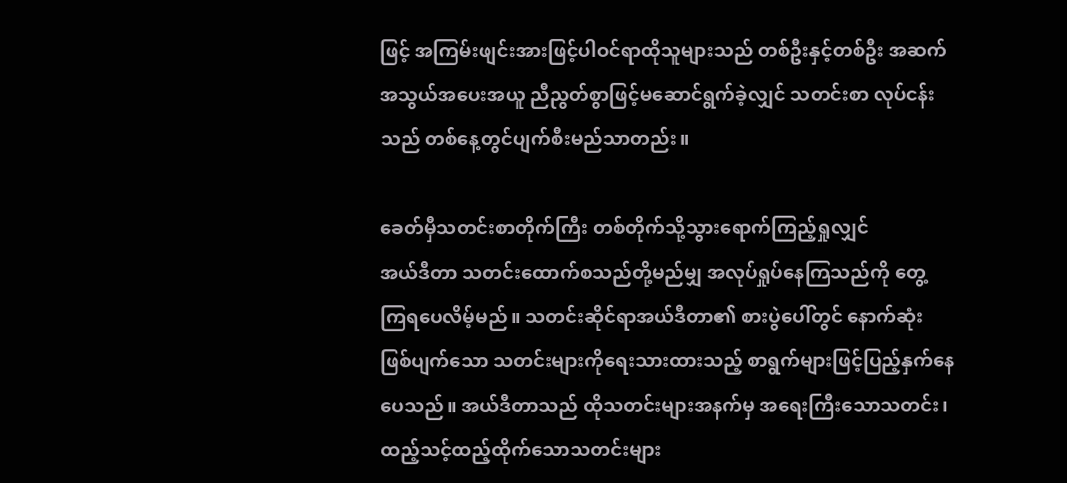ဖြင့် အကြမ်းဖျင်းအားဖြင့်ပါဝင်ရာထိုသူများသည် တစ်ဦးနှင့်တစ်ဦး အဆက်
အသွယ်အပေးအယူ ညီညွတ်စွာဖြင့်မဆောင်ရွက်ခဲ့လျှင် သတင်းစာ လုပ်ငန်း
သည် တစ်နေ့တွင်ပျက်စီးမည်သာတည်း။

ခေတ်မှီသတင်းစာတိုက်ကြီး တစ်တိုက်သို့သွားရောက်ကြည့်ရှုလျှင်
အယ်ဒီတာ သတင်းထောက်စသည်တို့မည်မျှ အလုပ်ရှုပ်နေကြသည်ကို တွေ့
ကြရပေလိမ့်မည်။ သတင်းဆိုင်ရာအယ်ဒီတာ၏ စားပွဲပေါ်တွင် နောက်ဆုံး
ဖြစ်ပျက်သော သတင်းများကိုရေးသားထားသည့် စာရွက်များဖြင့်ပြည့်နှက်နေ
ပေသည်။ အယ်ဒီတာသည် ထိုသတင်းများအနက်မှ အရေးကြီးသောသတင်း၊
ထည့်သင့်ထည့်ထိုက်သောသတင်းများ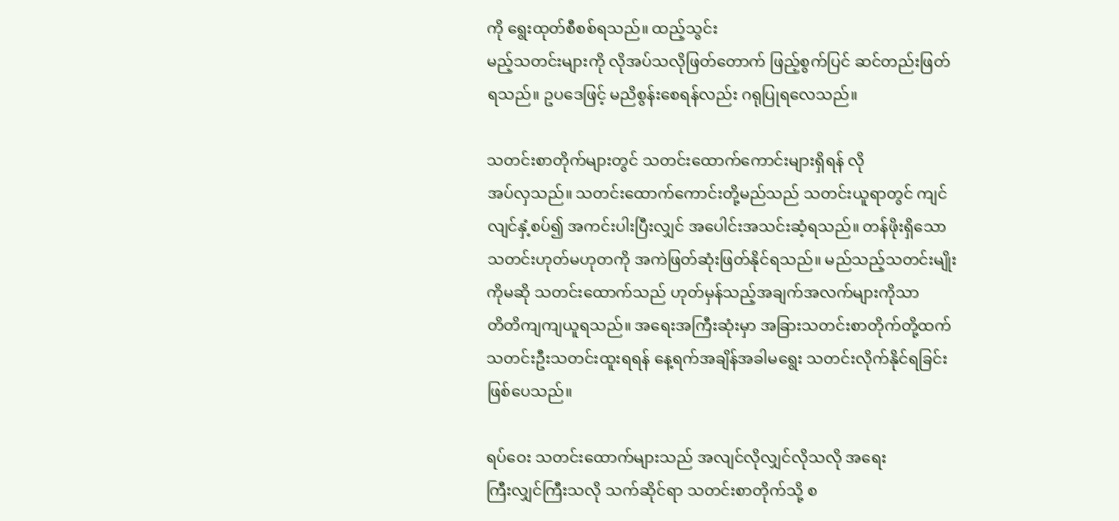ကို ရွေးထုတ်စီစစ်ရသည်။ ထည့်သွင်း
မည့်သတင်းများကို လိုအပ်သလိုဖြတ်တောက် ဖြည့်စွက်ပြင် ဆင်တည်းဖြတ်
ရသည်။ ဥပဒေဖြင့် မညိစွန်းစေရန်လည်း ဂရုပြုရလေသည်။

သတင်းစာတိုက်များတွင် သတင်းထောက်ကောင်းများရှိရန် လို
အပ်လှသည်။ သတင်းထောက်ကောင်းတို့မည်သည် သတင်းယူရာတွင် ကျင်
လျင်နှံ့စပ်၍ အကင်းပါးပြီးလျှင် အပေါင်းအသင်းဆံ့ရသည်။ တန်ဖိုးရှိသော
သတင်းဟုတ်မဟုတကို အကဲဖြတ်ဆုံးဖြတ်နိုင်ရသည်။ မည်သည့်သတင်းမျိုး
ကိုမဆို သတင်းထောက်သည် ဟုတ်မှန်သည့်အချက်အလက်များကိုသာ
တိတိကျကျယူရသည်။ အရေးအကြီးဆုံးမှာ အခြားသတင်းစာတိုက်တို့ထက်
သတင်းဦးသတင်းထူးရရန် နေ့ရက်အချိန်အခါမရွေး သတင်းလိုက်နိုင်ရခြင်း
ဖြစ်ပေသည်။

ရပ်ဝေး သတင်းထောက်များသည် အလျင်လိုလျှင်လိုသလို အရေး
ကြီးလျှင်ကြီးသလို သက်ဆိုင်ရာ သတင်းစာတိုက်သို့ စ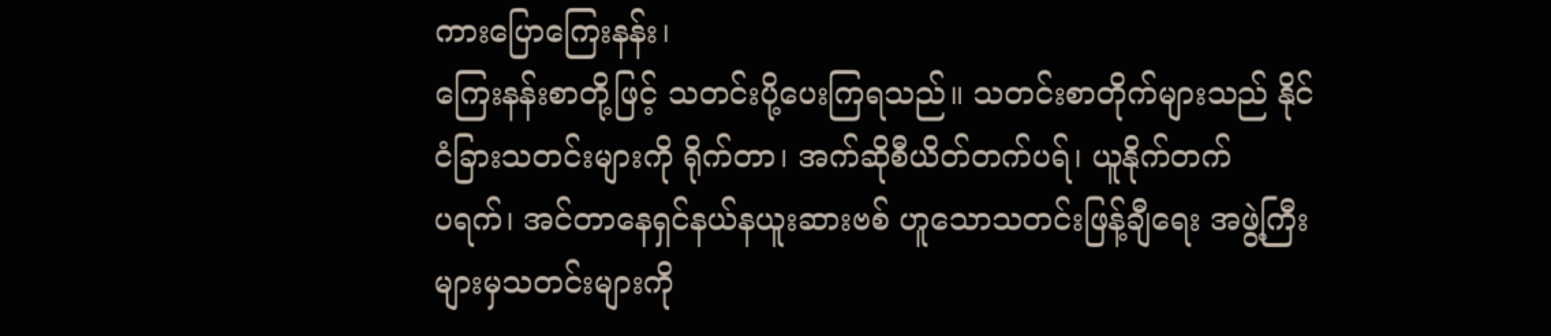ကားပြောကြေးနန်း၊
ကြေးနန်းစာတို့ဖြင့် သတင်းပို့ပေးကြရသည်။ သတင်းစာတိုက်များသည် နိုင်
ငံခြားသတင်းများကို ရိုက်တာ၊ အက်ဆိုစီယိတ်တက်ပရ်၊ ယူနိုက်တက်
ပရက်၊ အင်တာနေရှင်နယ်နယူးဆားဗစ် ဟူသောသတင်းဖြန့်ချီရေး အဖွဲ့ကြီး
များမှသတင်းများကို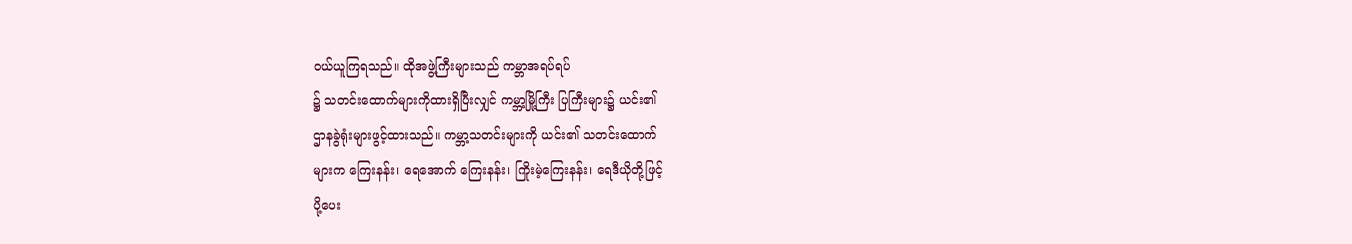ဝယ်ယူကြရသည်။ ထိုအဖွဲ့ကြီးများသည် ကမ္ဘာအရပ်ရပ်
၌ သတင်းထောက်များကိုထားရှိပြီးလျှင် ကမ္ဘာ့မြို့ကြီး ပြကြီးများ၌ ယင်း၏
ဌာနခွဲရုံးများဖွင့်ထားသည်။ ကမ္ဘာ့သတင်းများကို ယင်း၏ သတင်းထောက်
များက ကြေးနန်း၊ ရေအောက် ကြေးနန်း၊ ကြိုးမဲ့ကြေးနန်း၊ ရေဒီယိုတို့ဖြင့်
ပို့ပေး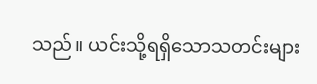သည်။ ယင်းသို့ရရှိသောသတင်းများ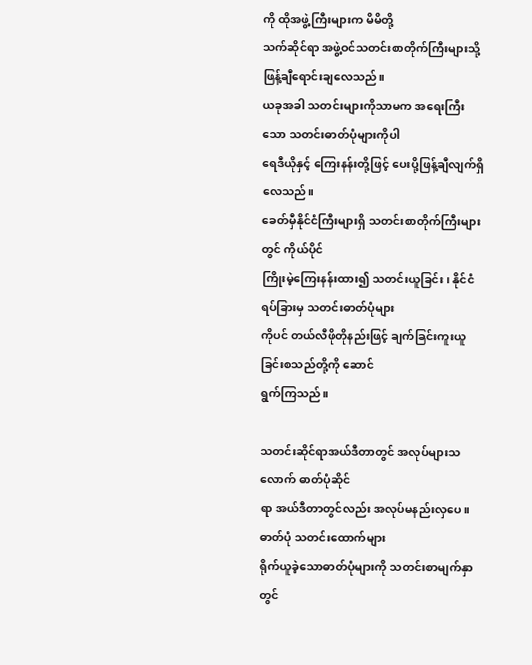ကို ထိုအဖွဲ့ကြီးများက မိမိတို့
သက်ဆိုင်ရာ အဖွဲ့ဝင်သတင်းစာတိုက်ကြီးများသို့ ဖြန့်ချီရောင်းချလေသည်။
ယခုအခါ သတင်းများကိုသာမက အရေးကြီးသော သတင်းဓာတ်ပုံများကိုပါ
ရေဒီယိုနှင့် ကြေးနန်းတို့ဖြင့် ပေးပို့ဖြန့်ချီလျက်ရှိလေသည်။
ခေတ်မှီနိုင်ငံကြီးများရှိ သတင်းစာတိုက်ကြီးများတွင် ကိုယ်ပိုင်
ကြိုးမဲ့ကြေးနန်းထား၍ သတင်းယူခြင်း၊ နိုင်ငံရပ်ခြားမှ သတင်းဓာတ်ပုံများ
ကိုပင် တယ်လီဖိုတိုနည်းဖြင့် ချက်ခြင်းကူးယူခြင်းစသည်တို့ကို ဆောင်
ရွက်ကြသည်။

သတင်းဆိုင်ရာအယ်ဒီတာတွင် အလုပ်များသလောက် ဓာတ်ပုံဆိုင်
ရာ အယ်ဒီတာတွင်လည်း အလုပ်မနည်းလှပေ။ ဓာတ်ပုံ သတင်းထောက်များ
ရိုက်ယူခဲ့သောဓာတ်ပုံများကို သတင်းစာမျက်နှာတွင်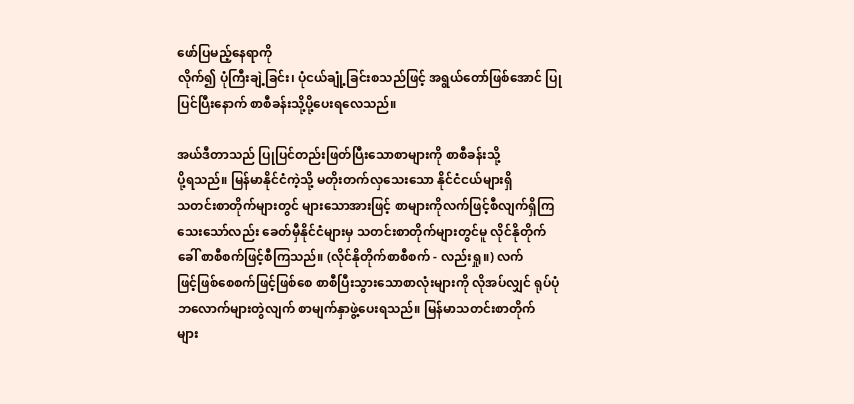ဖော်ပြမည့်နေရာကို
လိုက်၍ ပုံကြီးချဲ့ခြင်း၊ ပုံငယ်ချုံ့ခြင်းစသည်ဖြင့် အရွယ်တော်ဖြစ်အောင် ပြု
ပြင်ပြီးနောက် စာစီခန်းသို့ပို့ပေးရလေသည်။

အယ်ဒီတာသည် ပြုပြင်တည်းဖြတ်ပြီးသောစာများကို စာစီခန်းသို့
ပို့ရသည်။ မြန်မာနိုင်ငံကဲ့သို့ မတိုးတက်လှသေးသော နိုင်ငံငယ်များရှိ
သတင်းစာတိုက်များတွင် များသောအားဖြင့် စာများကိုလက်ဖြင့်စီလျက်ရှိကြ
သေးသော်လည်း ခေတ်မှီနိုင်ငံများမှ သတင်းစာတိုက်များတွင်မူ လိုင်နိုတိုက်
ခေါ် စာစီစက်ဖြင့်စီကြသည်။ (လိုင်နိုတိုက်စာစီစက် - လည်းရှု။) လက်
ဖြင့်ဖြစ်စေစက်ဖြင့်ဖြစ်စေ စာစီပြီးသွားသောစာလုံးများကို လိုအပ်လျှင် ရုပ်ပုံ
ဘလောက်များတွဲလျက် စာမျက်နှာဖွဲ့ပေးရသည်။ မြန်မာသတင်းစာတိုက်
များ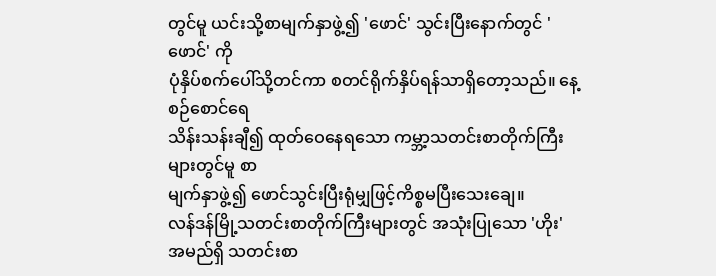တွင်မူ ယင်းသို့စာမျက်နှာဖွဲ့၍ 'ဖောင်' သွင်းပြီးနောက်တွင် 'ဖောင်' ကို
ပုံနှိပ်စက်ပေါ်သို့တင်ကာ စတင်ရိုက်နှိပ်ရန်သာရှိတော့သည်။ နေ့စဉ်စောင်ရေ
သိန်းသန်းချီ၍ ထုတ်ဝေနေရသော ကမ္ဘာ့သတင်းစာတိုက်ကြီးများတွင်မူ စာ
မျက်နှာဖွဲ့၍ ဖောင်သွင်းပြီးရုံမျှဖြင့်ကိစ္စမပြီးသေးချေ။
လန်ဒန်မြို့သတင်းစာတိုက်ကြီးများတွင် အသုံးပြုသော 'ဟိုး'
အမည်ရှိ သတင်းစာ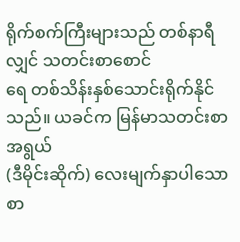ရိုက်စက်ကြီးများသည် တစ်နာရီလျှင် သတင်းစာစောင်
ရေ တစ်သိန်းနှစ်သောင်းရိုက်နိုင်သည်။ ယခင်က မြန်မာသတင်းစာ အရွယ်
(ဒီမိုင်းဆိုက်) လေးမျက်နှာပါသော စာ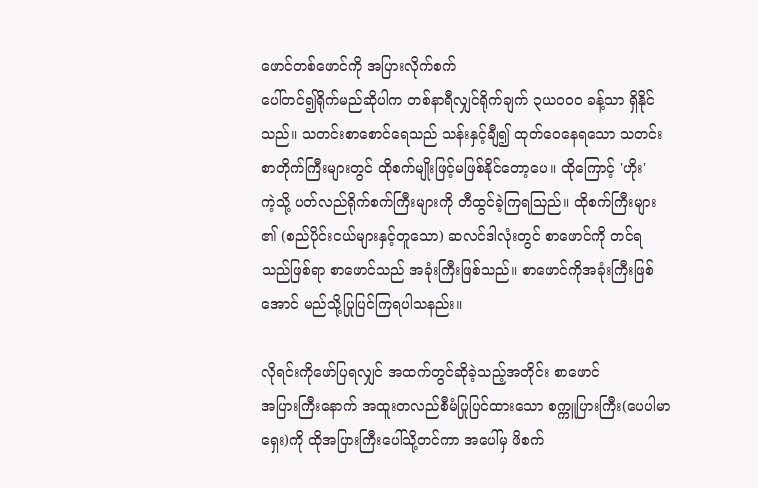ဖောင်တစ်ဖောင်ကို အပြားလိုက်စက်
ပေါ်တင်၍ရိုက်မည်ဆိုပါက တစ်နာရီလျှင်ရိုက်ချက် ၃ယဝဝဝ ခန့်သာ ရှိနိုင်
သည်။ သတင်းစာစောင်ရေသည် သန်းနှင့်ချီ၍ ထုတ်ဝေနေရသော သတင်း
စာတိုက်ကြီးများတွင် ထိုစက်မျိုးဖြင့်မဖြစ်နိုင်တော့ပေ။ ထိုကြောင့် 'ဟိုး'
ကဲ့သို့ ပတ်လည်ရိုက်စက်ကြီးများကို တီထွင်ခဲ့ကြရသြည်။ ထိုစက်ကြီးများ
၏ (စည်ပိုင်းငယ်များနှင့်တူသော) ဆလင်ဒါလုံးတွင် စာဖောင်ကို တင်ရ
သည်ဖြစ်ရာ စာဖောင်သည် အခုံးကြီးဖြစ်သည်။ စာဖောင်ကိုအခုံးကြီးဖြစ်
အောင် မည်သို့ပြုပြင်ကြရပါသနည်း။

လိုရင်းကိုဖော်ပြရလျှင် အထက်တွင်ဆိုခဲ့သည့်အတိုင်း စာဖောင်
အပြားကြီးနောက် အထူးတလည်စီမံပြုပြင်ထားသော စက္ကူပြားကြီး(ပေပါမာ
ရှေး)ကို ထိုအပြားကြီးပေါ်သို့တင်ကာ အပေါ်မှ ဖိစက်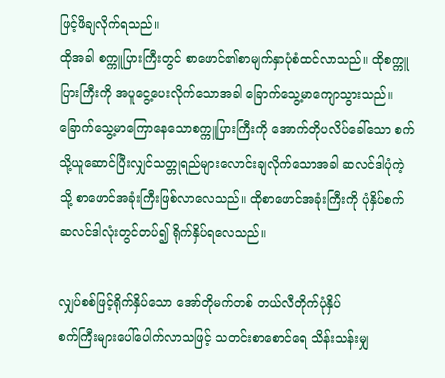ဖြင့်ဖိချလိုက်ရသည်။
ထိုအခါ စက္ကူပြားကြီးတွင် စာဖောင်၏စာမျက်နှာပုံစံထင်လာသည်။ ထိုစက္ကူ
ပြားကြီးကို အပူငွေ့ပေးလိုက်သောအခါ ခြောက်သွေ့မာကျောသွားသည်။
ခြောက်သွေ့မာကြောနေသောစက္ကူပြားကြီးကို အောက်တိုပလိပ်ခေါ်သော စက်
သို့ယူဆောင်ပြီးလျှင်သတ္တုရည်များလောင်းချလိုက်သောအခါ ဆလင်ဒါပုံကဲ့
သို့ စာဖောင်အခုံးကြီးဖြစ်လာလေသည်။ ထိုစာဖောင်အခုံးကြီးကို ပုံနှိပ်စက်
ဆလင်ဒါလုံးတွင်တပ်၍ ရိုက်နှိပ်ရလေသည်။

လျှပ်စစ်ဖြင့်ရိုက်နှိပ်သော အော်တိုမက်တစ် တယ်လီတိုက်ပုံနှိပ်
စက်ကြီးများပေါ်ပေါက်လာသဖြင့် သတင်းစာစောင်ရေ သိန်းသန်းမျှ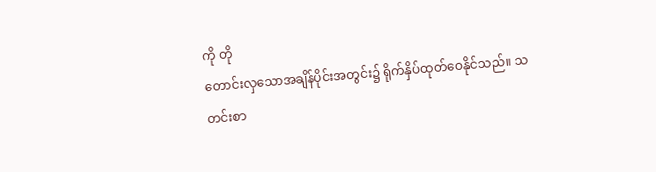ကို တို
တောင်းလှသောအချိန်ပိုင်းအတွင်း၌ ရိုက်နှိပ်ထုတ်ဝေနိုင်သည်။ သတင်းစာ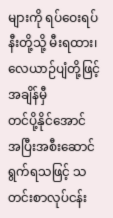များကို ရပ်ဝေးရပ်နီးတို့သို့ မီးရထား၊ လေယာဉ်ပျံတို့ဖြင့် အချိန်မှီ
တင်ပို့နိုင်အောင် အပြီးအစီးဆောင်ရွက်ရသဖြင့် သတင်းစာလုပ်ငန်း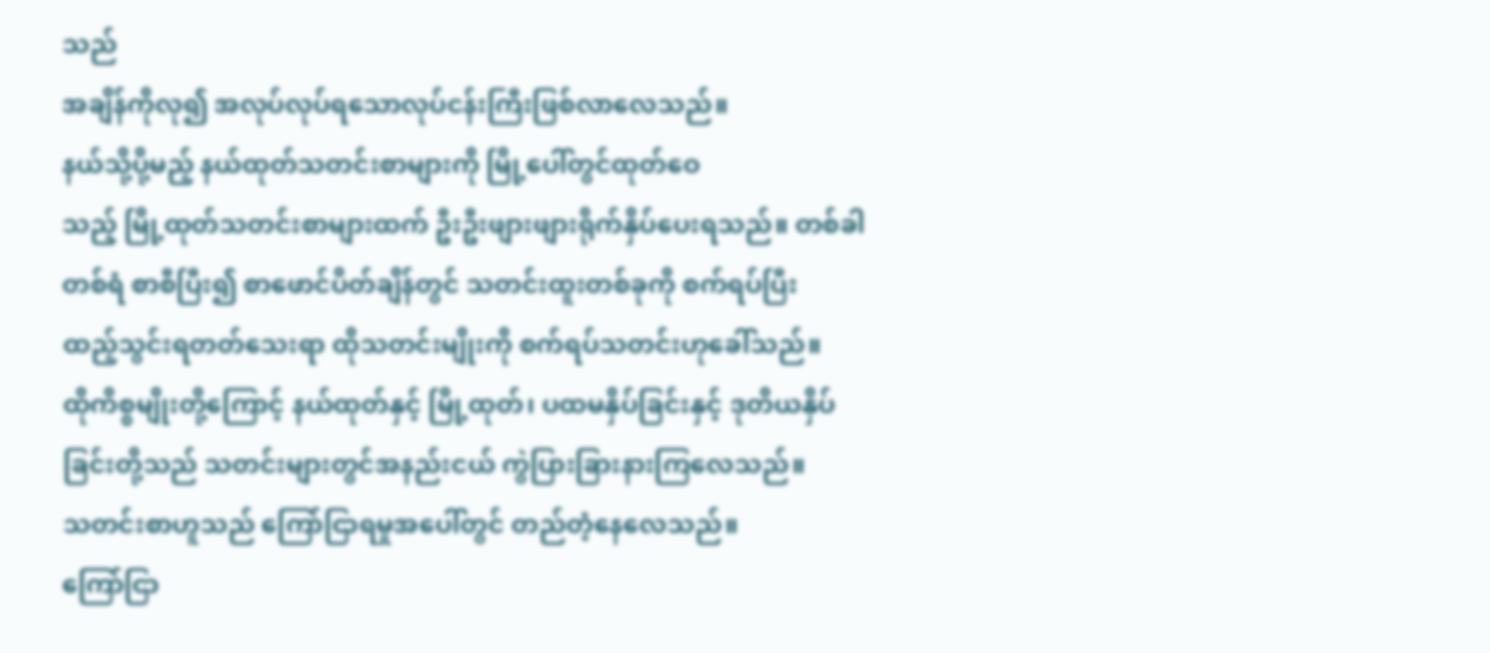သည်
အချိန်ကိုလု၍ အလုပ်လုပ်ရသောလုပ်ငန်းကြီးဖြစ်လာလေသည်။
နယ်သို့ပို့မည့် နယ်ထုတ်သတင်းစာများကို မြို့ပေါ်တွင်ထုတ်ဝေ
သည့် မြို့ထုတ်သတင်းစာများထက် ဦးဦးဖျားဖျားရိုက်နှိပ်ပေးရသည်။ တစ်ခါ
တစ်ရံ စာစီပြီး၍ စာဖောင်ပိတ်ချိန်တွင် သတင်းထူးတစ်ခုကို စက်ရပ်ပြီး
ထည့်သွင်းရတတ်သေးရာ ထိုသတင်းမျိုးကို စက်ရပ်သတင်းဟုခေါ်သည်။
ထိုကိစ္စမျိုးတို့ကြောင့် နယ်ထုတ်နှင့် မြို့ထုတ်၊ ပထမနှိပ်ခြင်းနှင့် ဒုတိယနှိပ်
ခြင်းတို့သည် သတင်းများတွင်အနည်းငယ် ကွဲပြားခြားနားကြလေသည်။
သတင်းစာဟူသည် ကြော်ငြာရမှုအပေါ်တွင် တည်တံ့နေလေသည်။
ကြော်ငြာ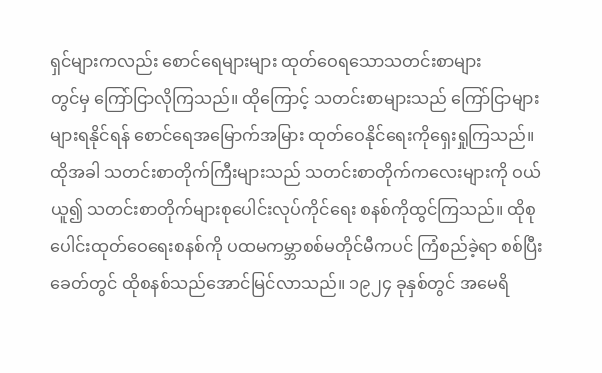ရှင်များကလည်း စောင်ရေများများ ထုတ်ဝေရသောသတင်းစာများ
တွင်မှ ကြော်ငြာလိုကြသည်။ ထိုကြောင့် သတင်းစာများသည် ကြော်ငြာများ
များရနိုင်ရန် စောင်ရေအမြောက်အမြား ထုတ်ဝေနိုင်ရေးကိုရှေးရှုကြသည်။
ထိုအခါ သတင်းစာတိုက်ကြီးများသည် သတင်းစာတိုက်ကလေးများကို ဝယ်
ယူ၍ သတင်းစာတိုက်များစုပေါင်းလုပ်ကိုင်ရေး စနစ်ကိုထွင်ကြသည်။ ထိုစု
ပေါင်းထုတ်ဝေရေးစနစ်ကို ပထမကမ္ဘာစစ်မတိုင်မီကပင် ကြံစည်ခဲ့ရာ စစ်ပြီး
ခေတ်တွင် ထိုစနစ်သည်အောင်မြင်လာသည်။ ၁၉၂၄ ခုနှစ်တွင် အမေရိ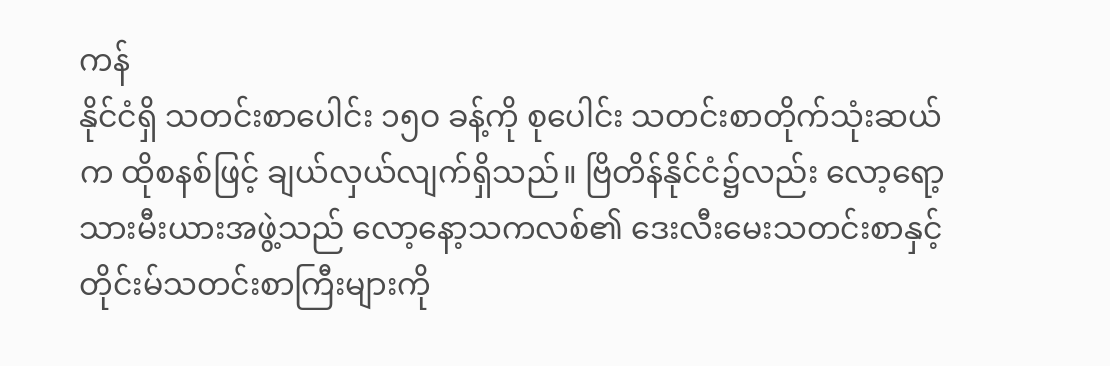ကန်
နိုင်ငံရှိ သတင်းစာပေါင်း ၁၅ဝ ခန့်ကို စုပေါင်း သတင်းစာတိုက်သုံးဆယ်
က ထိုစနစ်ဖြင့် ချယ်လှယ်လျက်ရှိသည်။ ဗြိတိန်နိုင်ငံ၌လည်း လော့ရော့
သားမီးယားအဖွဲ့သည် လော့နော့သကလစ်၏ ဒေးလီးမေးသတင်းစာနှင့်
တိုင်းမ်သတင်းစာကြီးများကို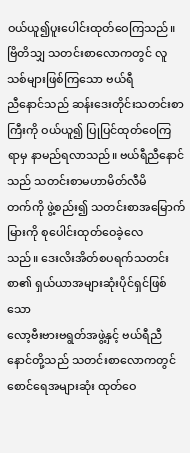ဝယ်ယူ၍ပူးပေါင်းထုတ်ဝေကြသည်။
ဗြိတိသျှ သတင်းစာလောကတွင် လူသစ်များဖြစ်ကြသော ဗယ်ရီ
ညီနောင်သည် ဆန်းဒေးတိုင်းသတင်းစာကြီးကို ဝယ်ယူ၍ ပြုပြင်ထုတ်ဝေကြ
ရာမှ နာမည်ရလာသည်။ ဗယ်ရီညီနောင်သည် သတင်းစာမဟာမိတ်လီမိ
တက်ကို ဖွဲ့စည်း၍ သတင်းစာအမြောက်မြားကို စုပေါင်းထုတ်ဝေခဲ့လေ
သည်။ ဒေးလိးအိတ်စပရက်သတင်းစာ၏ ရှယ်ယာအများဆုံးပိုင်ရှင်ဖြစ်သော
လော့ဗီးဗားဗရွတ်အဖွဲ့နှင့် ဗယ်ရီညီနောင်တို့သည် သတင်းစာလောကတွင်
စောင်ရေအများဆုံး ထုတ်ဝေ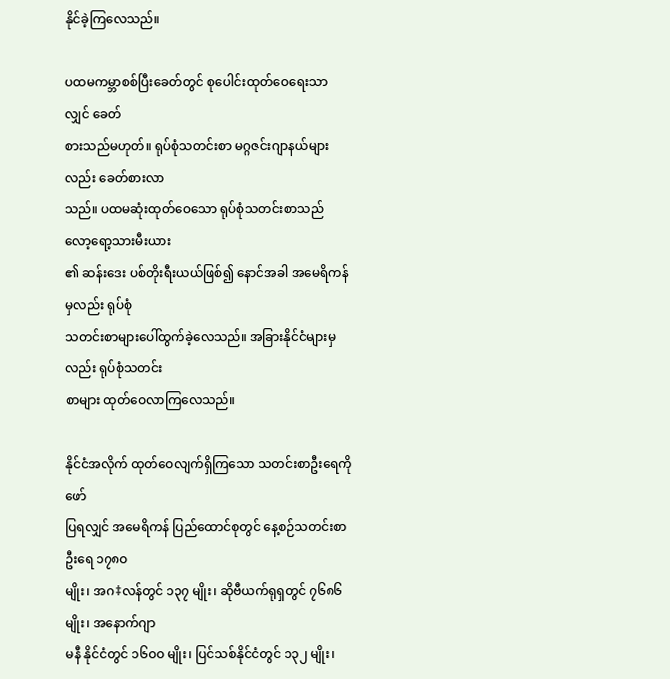နိုင်ခဲ့ကြလေသည်။

ပထမကမ္ဘာစစ်ပြီးခေတ်တွင် စုပေါင်းထုတ်ဝေရေးသာလျှင် ခေတ်
စားသည်မဟုတ်။ ရုပ်စုံသတင်းစာ မဂ္ဂဇင်းဂျာနယ်များလည်း ခေတ်စားလာ
သည်။ ပထမဆုံးထုတ်ဝေသော ရုပ်စုံသတင်းစာသည် လော့ရော့သားမီးယား
၏ ဆန်းဒေး ပစ်တိုးရီးယယ်ဖြစ်၍ နောင်အခါ အမေရိကန်မှလည်း ရုပ်စုံ
သတင်းစာများပေါ်ထွက်ခဲ့လေသည်။ အခြားနိုင်ငံများမှလည်း ရုပ်စုံသတင်း
စာများ ထုတ်ဝေလာကြလေသည်။

နိုင်ငံအလိုက် ထုတ်ဝေလျက်ရှိကြသော သတင်းစာဦးရေကို ဖော်
ပြရလျှင် အမေရိကန် ပြည်ထောင်စုတွင် နေ့စဉ်သတင်းစာဦးရေ ၁၇၈ဝ
မျိုး၊ အဂ‡လန်တွင် ၁၃၇ မျိုး၊ ဆိုဗီယက်ရုရှတွင် ၇၆၈၆ မျိုး၊ အနောက်ဂျာ
မနီ နိုင်ငံတွင် ၁၆ဝဝ မျိုး၊ ပြင်သစ်နိုင်ငံတွင် ၁၃၂ မျိုး၊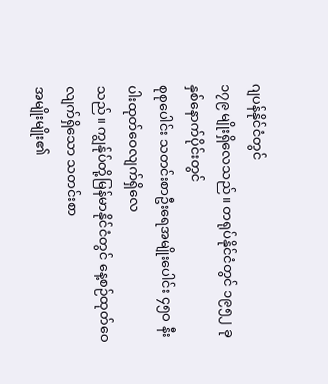ဂျပန်နိုင်ငံတွင်
၁၇၉ မျိုးရှိလေသည်။ တရုပ်နိုင်ငံတွင် ၁၉၅၂ ခုနှစ်နောက်ပိုင်းတွင်
စုစုပေါင်း သတင်းစာဦးရေအမျိုးပေါင်း ၄၅ဝ နီးပါးထုတ်ဝေလျက်ရှိလေ
သည်။ ကျွန်ုပ်တို့မြန်မာနိုင်ငံတွင် နေ့စဉ်ထုတ်ဝေလျက်ရှိသော သတင်းစာ
အမျိုးမျိုး၏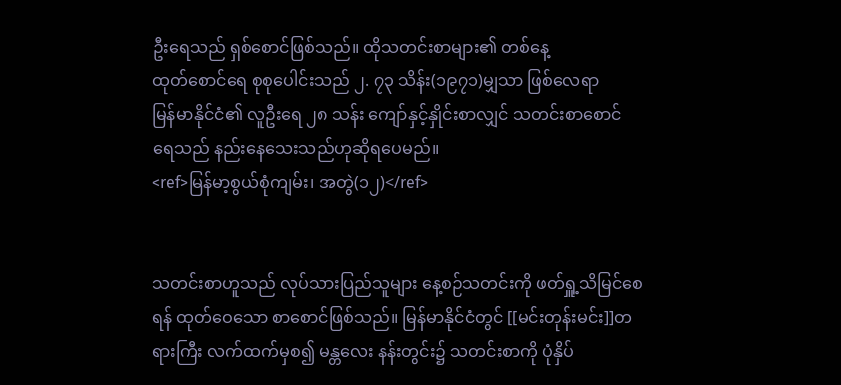ဦးရေသည် ရှစ်စောင်ဖြစ်သည်။ ထိုသတင်းစာများ၏ တစ်နေ့
ထုတ်စောင်ရေ စုစုပေါင်းသည် ၂. ၇၃ သိန်း(၁၉၇၁)မျှသာ ဖြစ်လေရာ
မြန်မာနိုင်ငံ၏ လူဦးရေ ၂၈ သန်း ကျော်နှင့်နှိုင်းစာလျှင် သတင်းစာစောင်
ရေသည် နည်းနေသေးသည်ဟုဆိုရပေမည်။
<ref>မြန်မာ့စွယ်စုံကျမ်း၊ အတွဲ(၁၂)</ref>


သတင်းစာဟူသည် လုပ်သားပြည်သူများ နေ့စဉ်သတင်းကို ဖတ်ရှူ့သိမြင်စေရန် ထုတ်ဝေသော စာစောင်ဖြစ်သည်။ မြန်မာနိုင်ငံတွင် [[မင်းတုန်းမင်း]]တရားကြီး လက်ထက်မှစ၍ မန္တလေး နန်းတွင်း၌ သတင်းစာကို ပုံနှိပ်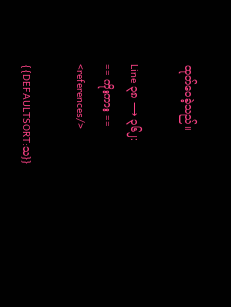ထုတ်ဝေခဲ့သည်။

Line ၃၈ ⟶ ၃၆၂:
== ကိုးကား ==
<references/>

{{DEFAULTSORT:သ}}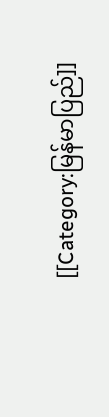[[Category:မြန်မာပြည်]]